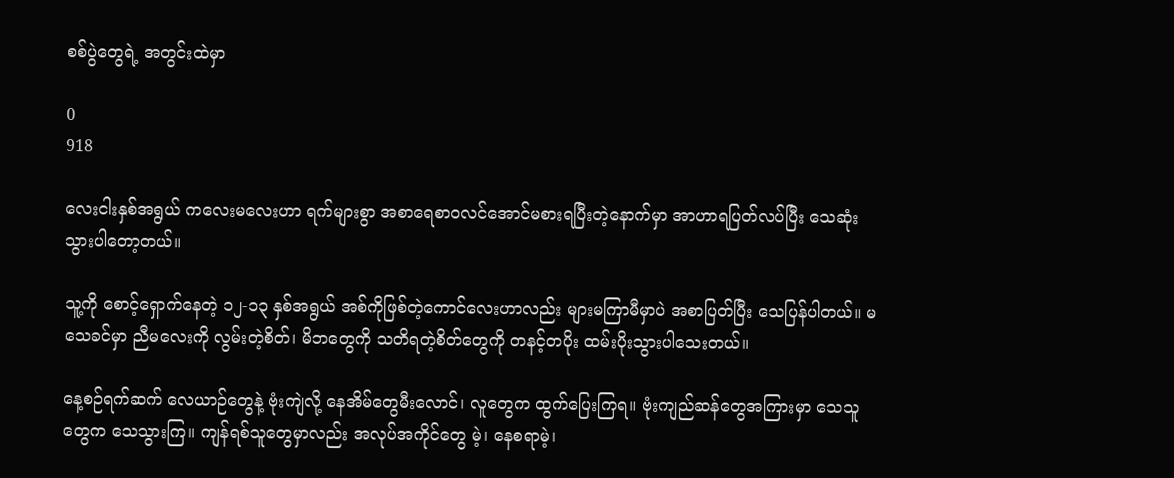စစ်ပွဲတွေရဲ့ အတွင်းထဲမှာ

0
918

လေးငါးနှစ်အရွယ် ကလေးမလေးဟာ ရက်များစွာ အစာရေစာဝလင်အောင်မစားရပြီးတဲ့နောက်မှာ အာဟာရပြတ်လပ်ပြီး သေဆုံးသွားပါတော့တယ်။

သူ့ကို စောင့်ရှောက်နေတဲ့ ၁၂-၁၃ နှစ်အရွယ် အစ်ကိုဖြစ်တဲ့ကောင်လေးဟာလည်း များမကြာမီမှာပဲ အစာပြတ်ပြီး သေပြန်ပါတယ်။ မသေခင်မှာ ညီမလေးကို လွမ်းတဲ့စိတ်၊ မိဘတွေကို သတိရတဲ့စိတ်တွေကို တနင့်တပိုး ထမ်းပိုးသွားပါသေးတယ်။

နေ့စဉ်ရက်ဆက် လေယာဉ်တွေနဲ့ ဗုံးကျဲလို့ နေအိမ်တွေမီးလောင်၊ လူတွေက ထွက်ပြေးကြရ။ ဗုံးကျည်ဆန်တွေအကြားမှာ သေသူတွေက သေသွားကြ။ ကျန်ရစ်သူတွေမှာလည်း အလုပ်အကိုင်တွေ မဲ့၊ နေစရာမဲ့၊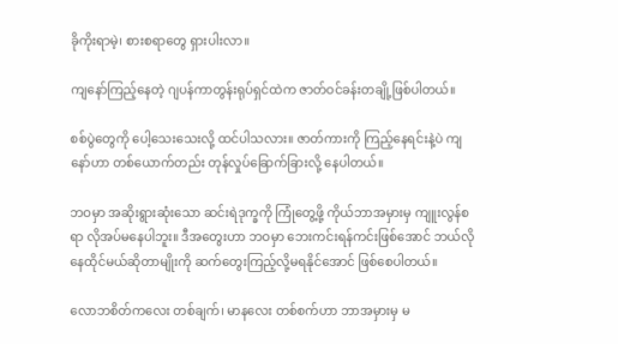ခိုကိုးရာမဲ့၊ စားစရာတွေ ရှားပါးလာ။

ကျနော်ကြည့်နေတဲ့ ဂျပန်ကာတွန်းရုပ်ရှင်ထဲက ဇာတ်ဝင်ခန်းတချို့ဖြစ်ပါတယ်။

စစ်ပွဲတွေကို ပေါ့သေးသေးလို့ ထင်ပါသလား။ ဇာတ်ကားကို ကြည့်နေရင်းနဲ့ပဲ ကျနော်ဟာ တစ်ယောက်တည်း တုန်လှုပ်ခြောက်ခြားလို့ နေပါတယ်။

ဘဝမှာ အဆိုးရွားဆုံးသော ဆင်းရဲဒုက္ခကို ကြုံတွေ့ဖို့ ကိုယ်ဘာအမှားမှ ကျူးလွန်စရာ လိုအပ်မနေပါဘူး။ ဒီအတွေးဟာ ဘဝမှာ ဘေးကင်းရန်ကင်းဖြစ်အောင် ဘယ်လိုနေထိုင်မယ်ဆိုတာမျိုးကို ဆက်တွေးကြည့်လို့မရနိုင်အောင် ဖြစ်စေပါတယ်။

လောဘစိတ်ကလေး တစ်ချက်၊ မာနလေး တစ်စက်ဟာ ဘာအမှားမှ မ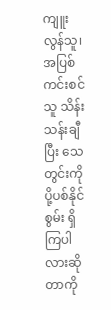ကျူးလွန်သူ၊ အပြစ်ကင်းစင်သူ သိန်းသန်းချီပြီး သေတွင်းကို ပို့ပစ်နိုင်စွမ်း ရှိကြပါလားဆိုတာကို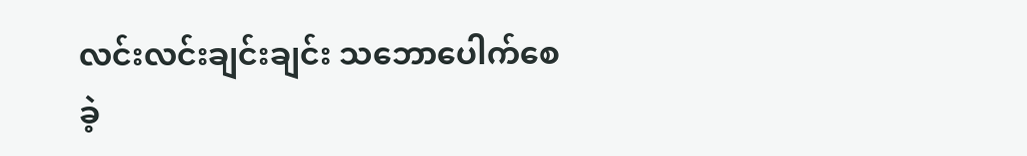လင်းလင်းချင်းချင်း သဘောပေါက်စေခဲ့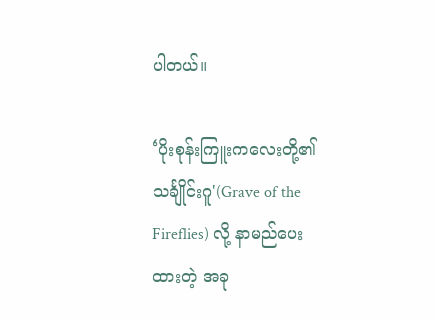ပါတယ်။

‘ပိုးစုန်းကြူးကလေးတို့၏ သင်္ချိုင်းဂူ'(Grave of the Fireflies) လို့ နာမည်ပေးထားတဲ့ အခု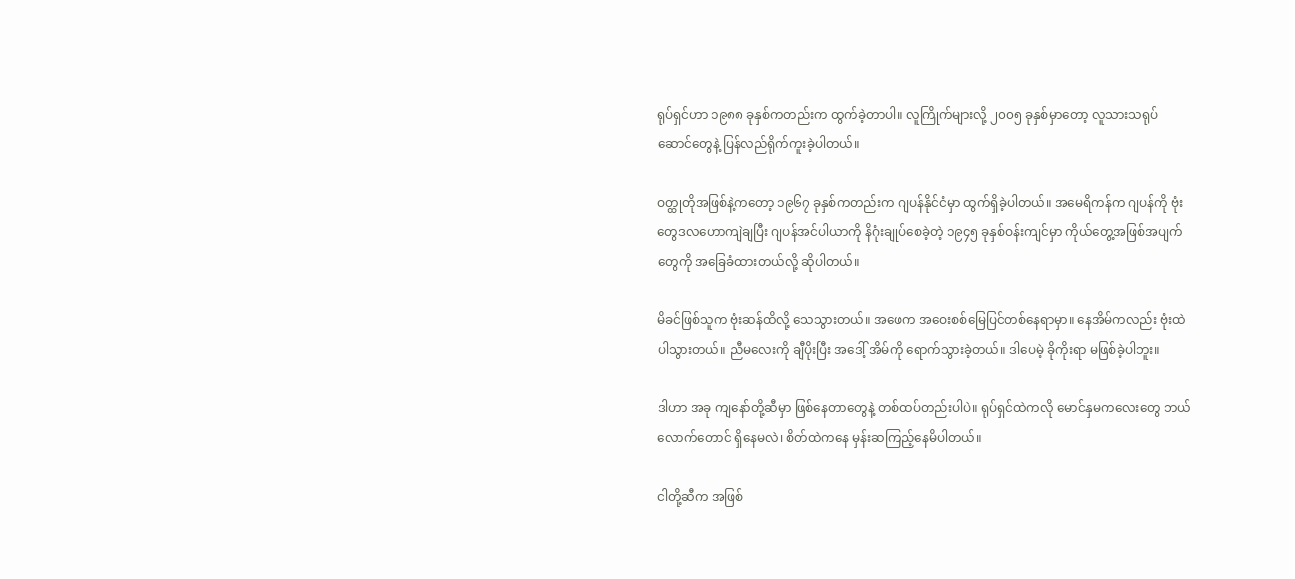ရုပ်ရှင်ဟာ ၁၉၈၈ ခုနှစ်ကတည်းက ထွက်ခဲ့တာပါ။ လူကြိုက်များလို့ ၂၀၀၅ ခုနှစ်မှာတော့ လူသားသရုပ်ဆောင်တွေနဲ့ ပြန်လည်ရိုက်ကူးခဲ့ပါတယ်။

ဝတ္ထုတိုအဖြစ်နဲ့ကတော့ ၁၉၆၇ ခုနှစ်ကတည်းက ဂျပန်နိုင်ငံမှာ ထွက်ရှိခဲ့ပါတယ်။ အမေရိကန်က ဂျပန်ကို ဗုံးတွေဒလဟောကျဲချပြီး ဂျပန်အင်ပါယာကို နိဂုံးချုပ်စေခဲ့တဲ့ ၁၉၄၅ ခုနှစ်ဝန်းကျင်မှာ ကိုယ်တွေ့အဖြစ်အပျက်တွေကို အခြေခံထားတယ်လို့ ဆိုပါတယ်။

မိခင်ဖြစ်သူက ဗုံးဆန်ထိလို့ သေသွားတယ်။ အဖေက အဝေးစစ်မြေပြင်တစ်နေရာမှာ။ နေအိမ်ကလည်း ဗုံးထဲပါသွားတယ်။ ညီမလေးကို ချီပိုးပြီး အဒေါ့် အိမ်ကို ရောက်သွားခဲ့တယ်။ ဒါပေမဲ့ ခိုကိုးရာ မဖြစ်ခဲ့ပါဘူး။

ဒါဟာ အခု ကျနော်တို့ဆီမှာ ဖြစ်နေတာတွေနဲ့ တစ်ထပ်တည်းပါပဲ။ ရုပ်ရှင်ထဲကလို မောင်နှမကလေးတွေ ဘယ်လောက်တောင် ရှိနေမလဲ၊ စိတ်ထဲကနေ မှန်းဆကြည့်နေမိပါတယ်။

ငါတို့ဆီက အဖြစ်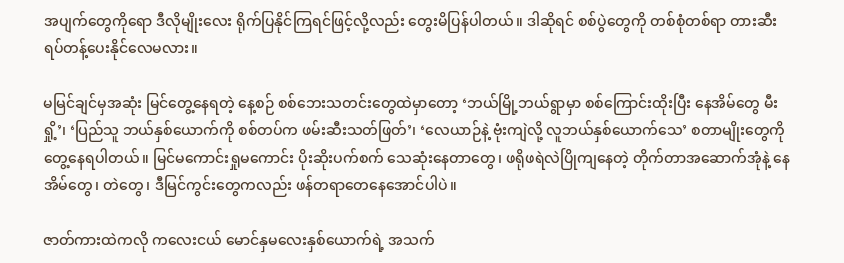အပျက်တွေကိုရော ဒီလိုမျိုးလေး ရိုက်ပြနိုင်ကြရင်ဖြင့်လို့လည်း တွေးမိပြန်ပါတယ်။ ဒါဆိုရင် စစ်ပွဲတွေကို တစ်စုံတစ်ရာ တားဆီးရပ်တန့်ပေးနိုင်လေမလား။

မမြင်ချင်မှအဆုံး မြင်တွေ့နေရတဲ့ နေ့စဉ် စစ်ဘေးသတင်းတွေထဲမှာတော့ ‘ဘယ်မြို့ဘယ်ရွာမှာ စစ်ကြောင်းထိုးပြီး နေအိမ်တွေ မီးရှို့’၊ ‘ပြည်သူ ဘယ်နှစ်ယောက်ကို စစ်တပ်က ဖမ်းဆီးသတ်ဖြတ်’၊ ‘လေယာဉ်နဲ့ ဗုံးကျဲလို့ လူဘယ်နှစ်ယောက်သေ’ စတာမျိုးတွေကို တွေ့နေရပါတယ်။ မြင်မကောင်းရှုမကောင်း ပိုးဆိုးပက်စက် သေဆုံးနေတာတွေ၊ ဖရိုဖရဲလဲပြိုကျနေတဲ့ တိုက်တာအဆောက်အုံနဲ့ နေအိမ်တွေ၊ တဲတွေ၊ ဒီမြင်ကွင်းတွေကလည်း ဖန်တရာတေနေအောင်ပါပဲ။

ဇာတ်ကားထဲကလို ကလေးငယ် မောင်နှမလေးနှစ်ယောက်ရဲ့ အသက်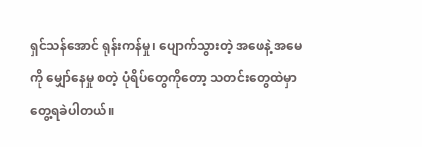ရှင်သန်အောင် ရုန်းကန်မှု၊ ပျောက်သွားတဲ့ အဖေနဲ့ အမေကို မျှော်နေမှု စတဲ့ ပုံရိပ်တွေကိုတော့ သတင်းတွေထဲမှာ တွေ့ရခဲပါတယ်။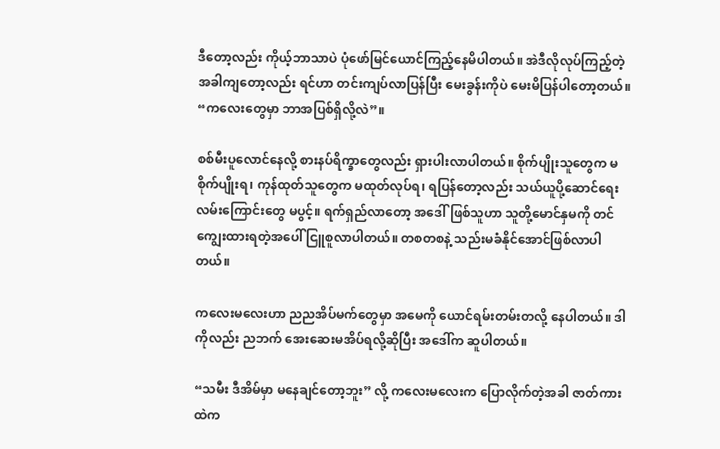ဒီတော့လည်း ကိုယ့်ဘာသာပဲ ပုံဖော်မြင်ယောင်ကြည့်နေမိပါတယ်။ အဲဒီလိုလုပ်ကြည့်တဲ့အခါကျတော့လည်း ရင်ဟာ တင်းကျပ်လာပြန်ပြီး မေးခွန်းကိုပဲ မေးမိပြန်ပါတော့တယ်။ “ကလေးတွေမှာ ဘာအပြစ်ရှိလို့လဲ”။

စစ်မီးပူလောင်နေလို့ စားနပ်ရိက္ခာတွေလည်း ရှားပါးလာပါတယ်။ စိုက်ပျိုးသူတွေက မစိုက်ပျိုးရ၊ ကုန်ထုတ်သူတွေက မထုတ်လုပ်ရ၊ ရပြန်တော့လည်း သယ်ယူပို့ဆောင်ရေး လမ်းကြောင်းတွေ မပွင့်။ ရက်ရှည်လာတော့ အဒေါ်ဖြစ်သူဟာ သူတို့မောင်နှမကို တင်ကျွေးထားရတဲ့အပေါ် ငြူစူလာပါတယ်။ တစတစနဲ့ သည်းမခံနိုင်အောင်ဖြစ်လာပါတယ်။

ကလေးမလေးဟာ ညညအိပ်မက်တွေမှာ အမေကို ယောင်ရမ်းတမ်းတလို့ နေပါတယ်။ ဒါကိုလည်း ညဘက် အေးဆေးမအိပ်ရလို့ဆိုပြီး အဒေါ်က ဆူပါတယ်။

“သမီး ဒီအိမ်မှာ မနေချင်တော့ဘူး” လို့ ကလေးမလေးက ပြောလိုက်တဲ့အခါ ဇာတ်ကားထဲက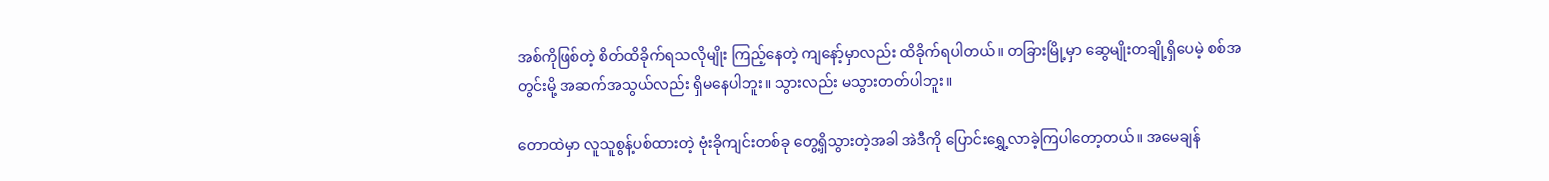အစ်ကိုဖြစ်တဲ့ စိတ်ထိခိုက်ရသလိုမျိုး ကြည့်နေတဲ့ ကျနော့်မှာလည်း ထိခိုက်ရပါတယ်။ တခြားမြို့မှာ ဆွေမျိုးတချို့ရှိပေမဲ့ စစ်အတွင်းမို့ အဆက်အသွယ်လည်း ရှိမနေပါဘူး။ သွားလည်း မသွားတတ်ပါဘူး။

တောထဲမှာ လူသူစွန့်ပစ်ထားတဲ့ ဗုံးခိုကျင်းတစ်ခု တွေ့ရှိသွားတဲ့အခါ အဲဒီကို ပြောင်းရွှေ့လာခဲ့ကြပါတော့တယ်။ အမေချန်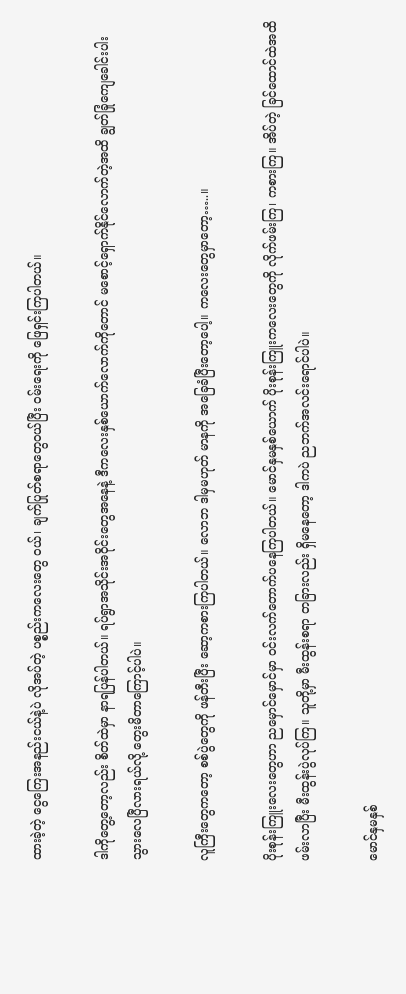ထားခဲ့တဲ့ ငွေကြေးအနည်းငယ်နဲ့ပဲ လိုအပ်တဲ့ ပစ္စည်းကလေးတွေ ဝယ်၊ ချက်ပြုတ်စရာတွေဝယ်ပြီး ဝမ်းရေးကို ဖြေရှင်းကြပါတယ်။

ဒါကိုတွေ့တော့လည်း စိတ်ထဲမှာ နာရပြန်ပါတယ်။ ရပ်ရွာအသိုင်းအဝိုင်းတွေအနေနဲ့ ဒီကလေးနှစ်ယောက်လောက်ကိုတောင် မစောင့်ရှောက်နိုင်လောက်တဲ့အထိ ချွတ်ခြုံကျေခေါင်းပါးသွားလေပြီလားရယ်လို့ တွေးမိတာကြောင့်ပါပဲ။

လူကြီးတွေကတော့ စစ်ပွဲတွေကို ဖန်တီးပြီး ဆော့ကစားကြပါတယ်။ လောဘ ဒါမှမဟုတ် မာနကို အခြေခံပြီးတော့ပေါ့။ ကလေးတွေမှာတော့…..။

ပိုးစုန်းကြူးလေးတွေဟာ ညမှောင်မှောင်မှာ ဝင်းလက်တောက်ပနေကြပါတယ်။ မောင်နှမနှစ်ယောက် ပိုးစုန်းကြူးကလေးတွေကို လိုက်ဖမ်းကြ၊ ကစားကြ။ အိပ်တဲ့ ခြင်ထောင်ထဲအထိ ဖမ်းလာပြီး မီးထွန်းပွဲလုပ်ကြ။ သူတို့မှာ မီးထွန်းစရာ တခြားလည်း ရှိမနေတော့ ဒါကပဲ ညဘက်အလင်းရောင်ပါပဲ။

မောင်နှမနှစ်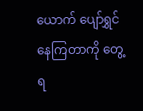ယောက် ပျော်ရွှင်နေကြတာကို တွေ့ရ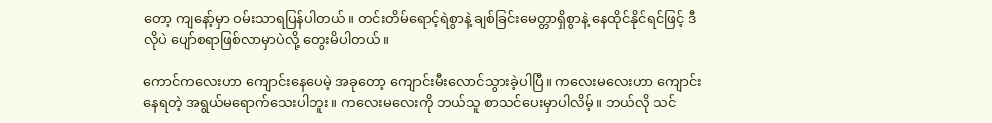တော့ ကျနော့်မှာ ဝမ်းသာရပြန်ပါတယ်။ တင်းတိမ်ရောင့်ရဲစွာနဲ့ ချစ်ခြင်းမေတ္တာရှိစွာနဲ့ နေထိုင်နိုင်ရင်ဖြင့် ဒီလိုပဲ ပျော်စရာဖြစ်လာမှာပဲလို့ တွေးမိပါတယ်။

ကောင်ကလေးဟာ ကျောင်းနေပေမဲ့ အခုတော့ ကျောင်းမီးလောင်သွားခဲ့ပါပြီ။ ကလေးမလေးဟာ ကျောင်းနေရတဲ့ အရွယ်မရောက်သေးပါဘူး။ ကလေးမလေးကို ဘယ်သူ စာသင်ပေးမှာပါလိမ့်။ ဘယ်လို သင်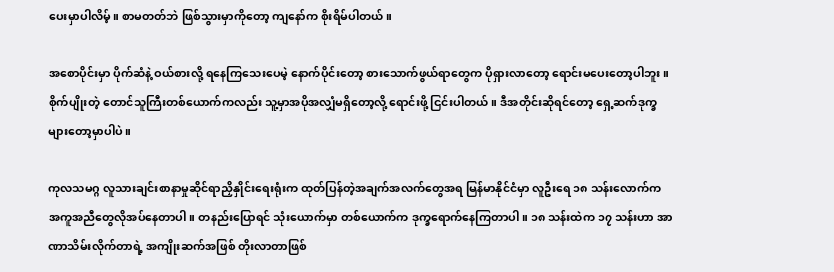ပေးမှာပါလိမ့်။ စာမတတ်ဘဲ ဖြစ်သွားမှာကိုတော့ ကျနော်က စိုးရိမ်ပါတယ်။

အစောပိုင်းမှာ ပိုက်ဆံနဲ့ ဝယ်စားလို့ ရနေကြသေးပေမဲ့ နောက်ပိုင်းတော့ စားသောက်ဖွယ်ရာတွေက ပိုရှားလာတော့ ရောင်းမပေးတော့ပါဘူး။ စိုက်ပျိုးတဲ့ တောင်သူကြီးတစ်ယောက်ကလည်း သူ့မှာအပိုအလျှံမရှိတော့လို့ ရောင်းဖို့ ငြင်းပါတယ်။ ဒီအတိုင်းဆိုရင်တော့ ရှေ့ဆက်ဒုက္ခများတော့မှာပါပဲ။

ကုလသမဂ္ဂ လူသားချင်းစာနာမှုဆိုင်ရာညှိနှိုင်းရေးရုံးက ထုတ်ပြန်တဲ့အချက်အလက်တွေအရ မြန်မာနိုင်ငံမှာ လူဦးရေ ၁၈ သန်းလောက်က အကူအညီတွေလိုအပ်နေတာပါ။ တနည်းပြောရင် သုံးယောက်မှာ တစ်ယောက်က ဒုက္ခရောက်နေကြတာပါ။ ၁၈ သန်းထဲက ၁၇ သန်းဟာ အာဏာသိမ်းလိုက်တာရဲ့ အကျိုးဆက်အဖြစ် တိုးလာတာဖြစ်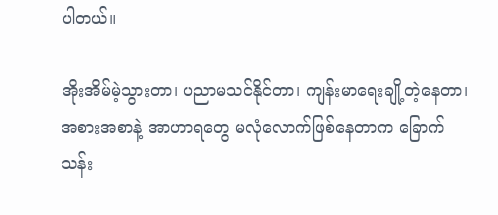ပါတယ်။

အိုးအိမ်မဲ့သွားတာ၊ ပညာမသင်နိုင်တာ၊ ကျန်းမာရေးချို့တဲ့နေတာ၊ အစားအစာနဲ့ အာဟာရတွေ မလုံလောက်ဖြစ်နေတာက ခြောက်သန်း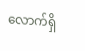လောက်ရှိ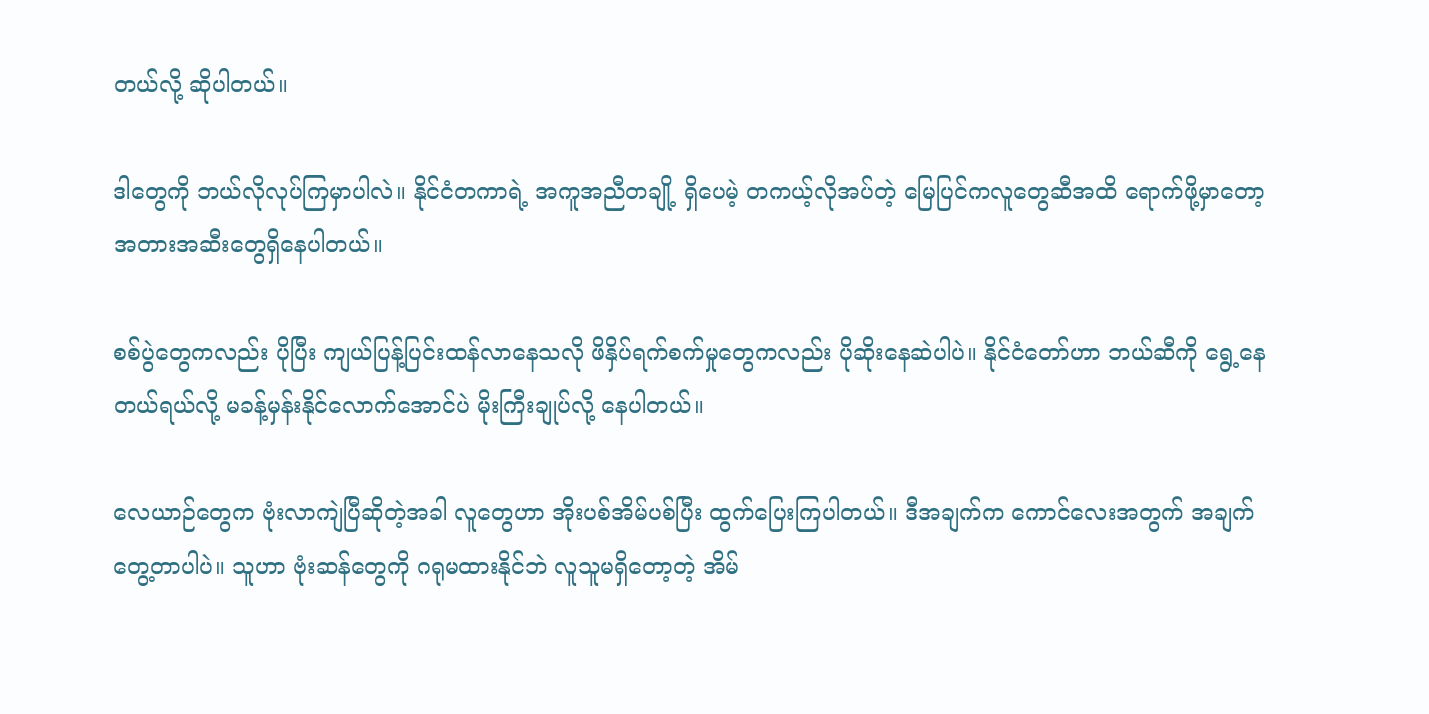တယ်လို့ ဆိုပါတယ်။

ဒါတွေကို ဘယ်လိုလုပ်ကြမှာပါလဲ။ နိုင်ငံတကာရဲ့ အကူအညီတချို့ ရှိပေမဲ့ တကယ့်လိုအပ်တဲ့ မြေပြင်ကလူတွေဆီအထိ ရောက်ဖို့မှာတော့ အတားအဆီးတွေရှိနေပါတယ်။

စစ်ပွဲတွေကလည်း ပိုပြီး ကျယ်ပြန့်ပြင်းထန်လာနေသလို ဖိနှိပ်ရက်စက်မှုတွေကလည်း ပိုဆိုးနေဆဲပါပဲ။ နိုင်ငံတော်ဟာ ဘယ်ဆီကို ရွေ့နေတယ်ရယ်လို့ မခန့်မှန်းနိုင်လောက်အောင်ပဲ မိုးကြီးချုပ်လို့ နေပါတယ်။

လေယာဉ်တွေက ဗုံးလာကျဲပြီဆိုတဲ့အခါ လူတွေဟာ အိုးပစ်အိမ်ပစ်ပြီး ထွက်ပြေးကြပါတယ်။ ဒီအချက်က ကောင်လေးအတွက် အချက်တွေ့တာပါပဲ။ သူဟာ ဗုံးဆန်တွေကို ဂရုမထားနိုင်ဘဲ လူသူမရှိတော့တဲ့ အိမ်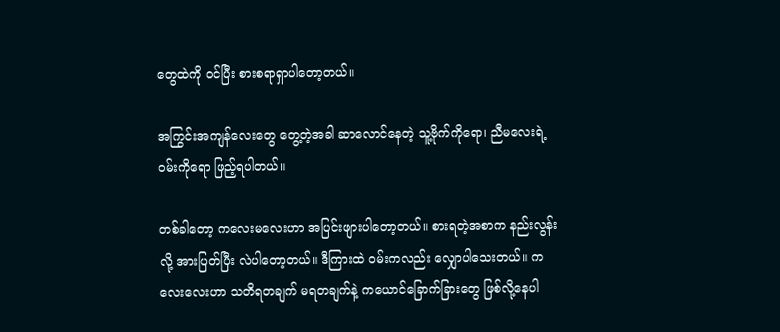တွေထဲကို ဝင်ပြီး စားစရာရှာပါတော့တယ်။

အကြွင်းအကျန်လေးတွေ တွေ့တဲ့အခါ ဆာလောင်နေတဲ့ သူ့ဗိုက်ကိုရော၊ ညီမလေးရဲ့ ဝမ်းကိုရော ဖြည့်ရပါတယ်။

တစ်ခါတော့ ကလေးမလေးဟာ အပြင်းဖျားပါတော့တယ်။ စားရတဲ့အစာက နည်းလွန်းလို့ အားပြတ်ပြီး လဲပါတော့တယ်။ ဒီကြားထဲ ဝမ်းကလည်း လျှောပါသေးတယ်။ ကလေးလေးဟာ သတိရတချက် မရတချက်နဲ့ ကယောင်ခြောက်ခြားတွေ ဖြစ်လို့နေပါ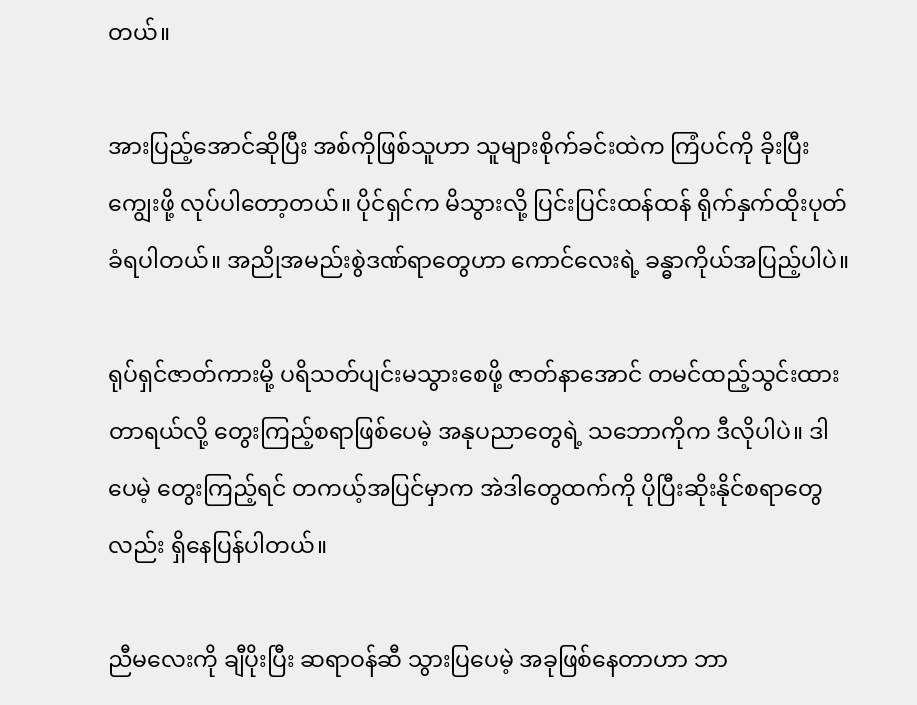တယ်။

အားပြည့်အောင်ဆိုပြီး အစ်ကိုဖြစ်သူဟာ သူများစိုက်ခင်းထဲက ကြံပင်ကို ခိုးပြီး ကျွေးဖို့ လုပ်ပါတော့တယ်။ ပိုင်ရှင်က မိသွားလို့ ပြင်းပြင်းထန်ထန် ရိုက်နှက်ထိုးပုတ်ခံရပါတယ်။ အညိုအမည်းစွဲဒဏ်ရာတွေဟာ ကောင်လေးရဲ့ ခန္ဓာကိုယ်အပြည့်ပါပဲ။

ရုပ်ရှင်ဇာတ်ကားမို့ ပရိသတ်ပျင်းမသွားစေဖို့ ဇာတ်နာအောင် တမင်ထည့်သွင်းထားတာရယ်လို့ တွေးကြည့်စရာဖြစ်ပေမဲ့ အနုပညာတွေရဲ့ သဘောကိုက ဒီလိုပါပဲ။ ဒါပေမဲ့ တွေးကြည့်ရင် တကယ့်အပြင်မှာက အဲဒါတွေထက်ကို ပိုပြီးဆိုးနိုင်စရာတွေလည်း ရှိနေပြန်ပါတယ်။

ညီမလေးကို ချီပိုးပြီး ဆရာဝန်ဆီ သွားပြပေမဲ့ အခုဖြစ်နေတာဟာ ဘာ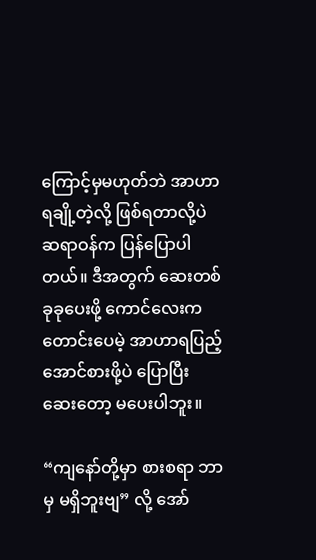ကြောင့်မှမဟုတ်ဘဲ အာဟာရချို့တဲ့လို့ ဖြစ်ရတာလို့ပဲ ဆရာဝန်က ပြန်ပြောပါတယ်။ ဒီအတွက် ဆေးတစ်ခုခုပေးဖို့ ကောင်လေးက တောင်းပေမဲ့ အာဟာရပြည့်အောင်စားဖို့ပဲ ပြောပြီး ဆေးတော့ မပေးပါဘူး။

“ကျနော်တို့မှာ စားစရာ ဘာမှ မရှိဘူးဗျ” လို့ အော်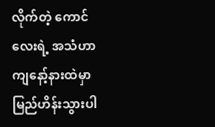လိုက်တဲ့ ကောင်လေးရဲ့ အသံဟာ ကျနော့်နားထဲမှာ မြည်ဟိန်းသွားပါ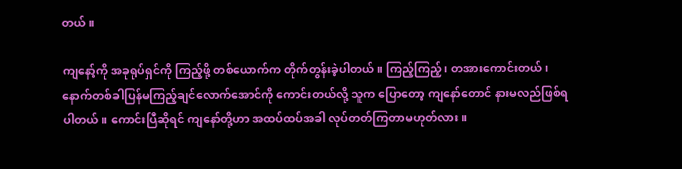တယ်။

ကျနော့်ကို အခုရုပ်ရှင်ကို ကြည့်ဖို့ တစ်ယောက်က တိုက်တွန်းခဲ့ပါတယ်။ ကြည့်ကြည့်၊ တအားကောင်းတယ်၊ နောက်တစ်ခါပြန်မကြည့်ချင်လောက်အောင်ကို ကောင်းတယ်လို့ သူက ပြောတော့ ကျနော်တောင် နားမလည်ဖြစ်ရပါတယ်။ ကောင်းပြီဆိုရင် ကျနော်တို့ဟာ အထပ်ထပ်အခါ လုပ်တတ်ကြတာမဟုတ်လား။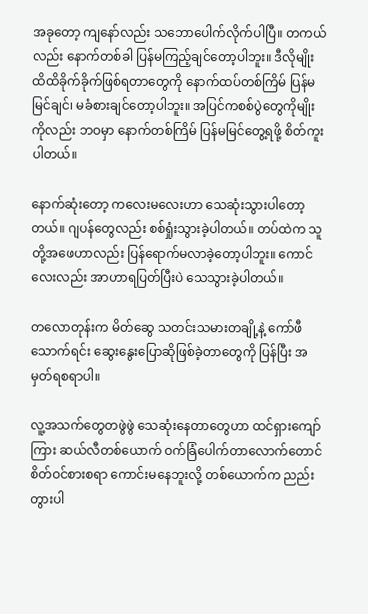အခုတော့ ကျနော်လည်း သဘောပေါက်လိုက်ပါပြီ။ တကယ်လည်း နောက်တစ်ခါ ပြန်မကြည့်ချင်တော့ပါဘူး။ ဒီလိုမျိုး ထိထိခိုက်ခိုက်ဖြစ်ရတာတွေကို နောက်ထပ်တစ်ကြိမ် ပြန်မမြင်ချင်၊ မခံစားချင်တော့ပါဘူး။ အပြင်ကစစ်ပွဲတွေကိုမျိုးကိုလည်း ဘဝမှာ နောက်တစ်ကြိမ် ပြန်မမြင်တွေ့ရဖို့ စိတ်ကူးပါတယ်။

နောက်ဆုံးတော့ ကလေးမလေးဟာ သေဆုံးသွားပါတော့တယ်။ ဂျပန်တွေလည်း စစ်ရှုံးသွားခဲ့ပါတယ်။ တပ်ထဲက သူတို့အဖေဟာလည်း ပြန်ရောက်မလာခဲ့တော့ပါဘူး။ ကောင်လေးလည်း အာဟာရပြတ်ပြီးပဲ သေသွားခဲ့ပါတယ်။

တလောတုန်းက မိတ်ဆွေ သတင်းသမားတချို့နဲ့ ကော်ဖီသောက်ရင်း ဆွေးနွေးပြောဆိုဖြစ်ခဲ့တာတွေကို ပြန်ပြီး အမှတ်ရစရာပါ။

လူ့အသက်တွေတဖွဲဖွဲ သေဆုံးနေတာတွေဟာ ထင်ရှားကျော်ကြား ဆယ်လီတစ်ယောက် ဝက်ခြံပေါက်တာလောက်တောင် စိတ်ဝင်စားစရာ ကောင်းမနေဘူးလို့ တစ်ယောက်က ညည်းတွားပါ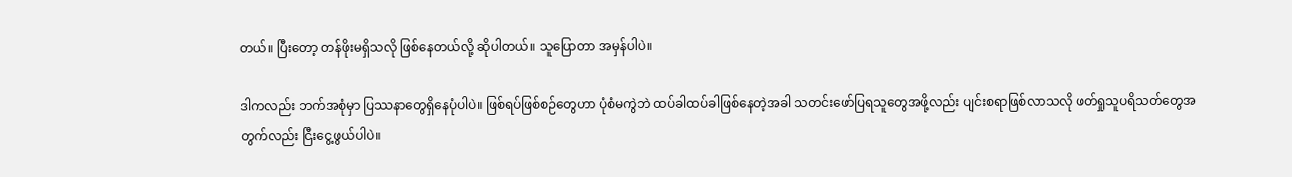တယ်။ ပြီးတော့ တန်ဖိုးမရှိသလို ဖြစ်နေတယ်လို့ ဆိုပါတယ်။ သူပြောတာ အမှန်ပါပဲ။

ဒါကလည်း ဘက်အစုံမှာ ပြဿနာတွေရှိနေပုံပါပဲ။ ဖြစ်ရပ်ဖြစ်စဉ်တွေဟာ ပုံစံမကွဲဘဲ ထပ်ခါထပ်ခါဖြစ်နေတဲ့အခါ သတင်းဖော်ပြရသူတွေအဖို့လည်း ပျင်းစရာဖြစ်လာသလို ဖတ်ရှုသူပရိသတ်တွေအတွက်လည်း ငြီးငွေ့ဖွယ်ပါပဲ။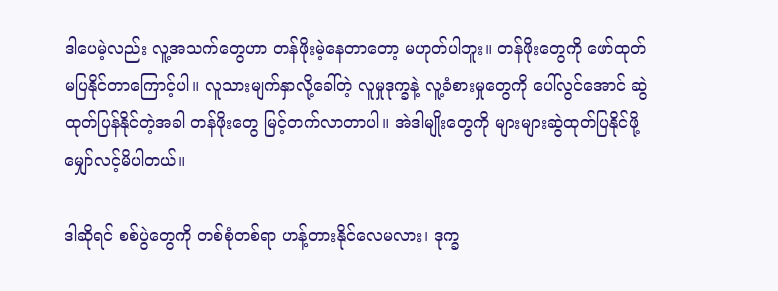ဒါပေမဲ့လည်း လူ့အသက်တွေဟာ တန်ဖိုးမဲ့နေတာတော့ မဟုတ်ပါဘူး။ တန်ဖိုးတွေကို ဖော်ထုတ်မပြနိုင်တာကြောင့်ပါ။ လူသားမျက်နှာလို့ခေါ်တဲ့ လူမှုဒုက္ခနဲ့ လူ့ခံစားမှုတွေကို ပေါ်လွင်အောင် ဆွဲထုတ်ပြန်နိုင်တဲ့အခါ တန်ဖိုးတွေ မြင့်တက်လာတာပါ။ အဲဒါမျိုးတွေကို များများဆွဲထုတ်ပြနိုင်ဖို့ မျှော်လင့်မိပါတယ်။

ဒါဆိုရင် စစ်ပွဲတွေကို တစ်စုံတစ်ရာ ဟန့်တားနိုင်လေမလား၊ ဒုက္ခ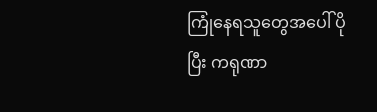ကြုံနေရသူတွေအပေါ် ပိုပြီး ကရုဏာ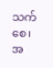သက်စေ၊ အ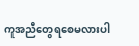ကူအညီတွေရစေမလားပါ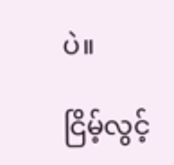ပဲ။

ငြိမ့်လွင့်